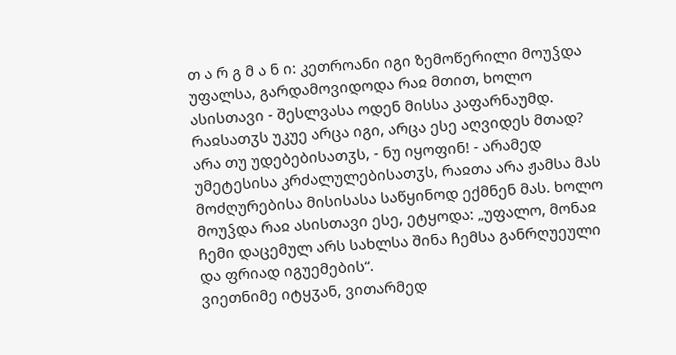თ ა რ გ მ ა ნ ი: კეთროანი იგი ზემოწერილი მოუჴდა უფალსა, გარდამოვიდოდა რაჲ მთით, ხოლო ასისთავი - შესლვასა ოდენ მისსა კაფარნაუმდ. რაჲსათჳს უკუე არცა იგი, არცა ესე აღვიდეს მთად? არა თუ უდებებისათჳს, - ნუ იყოფინ! - არამედ უმეტესისა კრძალულებისათჳს, რაჲთა არა ჟამსა მას მოძღურებისა მისისასა საწყინოდ ექმნენ მას. ხოლო მოუჴდა რაჲ ასისთავი ესე, ეტყოდა: „უფალო, მონაჲ ჩემი დაცემულ არს სახლსა შინა ჩემსა განრღუეული და ფრიად იგუემების“.
ვიეთნიმე იტყჳან, ვითარმედ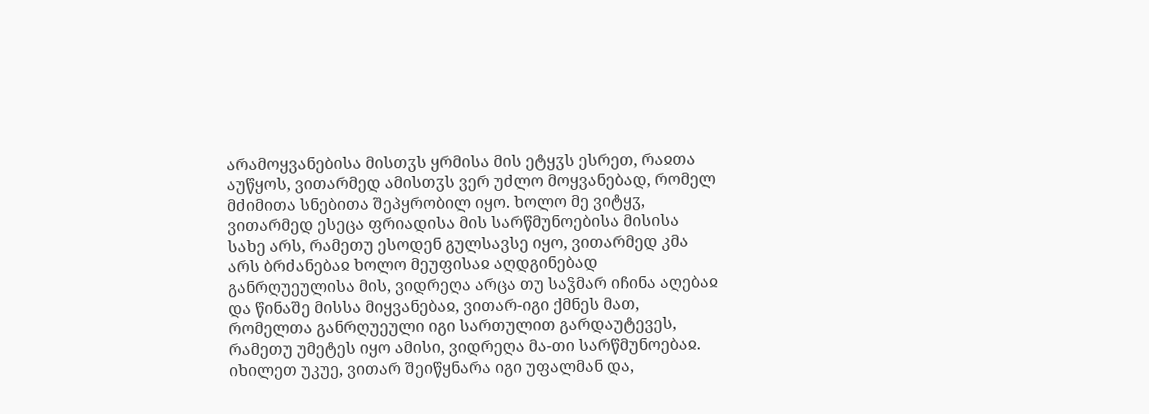არამოყვანებისა მისთჳს ყრმისა მის ეტყჳს ესრეთ, რაჲთა აუწყოს, ვითარმედ ამისთჳს ვერ უძლო მოყვანებად, რომელ მძიმითა სნებითა შეპყრობილ იყო. ხოლო მე ვიტყჳ, ვითარმედ ესეცა ფრიადისა მის სარწმუნოებისა მისისა სახე არს, რამეთუ ესოდენ გულსავსე იყო, ვითარმედ კმა არს ბრძანებაჲ ხოლო მეუფისაჲ აღდგინებად განრღუეულისა მის, ვიდრეღა არცა თუ საჴმარ იჩინა აღებაჲ და წინაშე მისსა მიყვანებაჲ, ვითარ-იგი ქმნეს მათ, რომელთა განრღუეული იგი სართულით გარდაუტევეს, რამეთუ უმეტეს იყო ამისი, ვიდრეღა მა-თი სარწმუნოებაჲ.
იხილეთ უკუე, ვითარ შეიწყნარა იგი უფალმან და,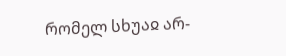რომელ სხუაჲ არ-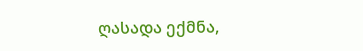ღასადა ექმნა,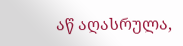აწ აღასრულა,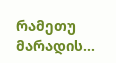რამეთუ მარადის...